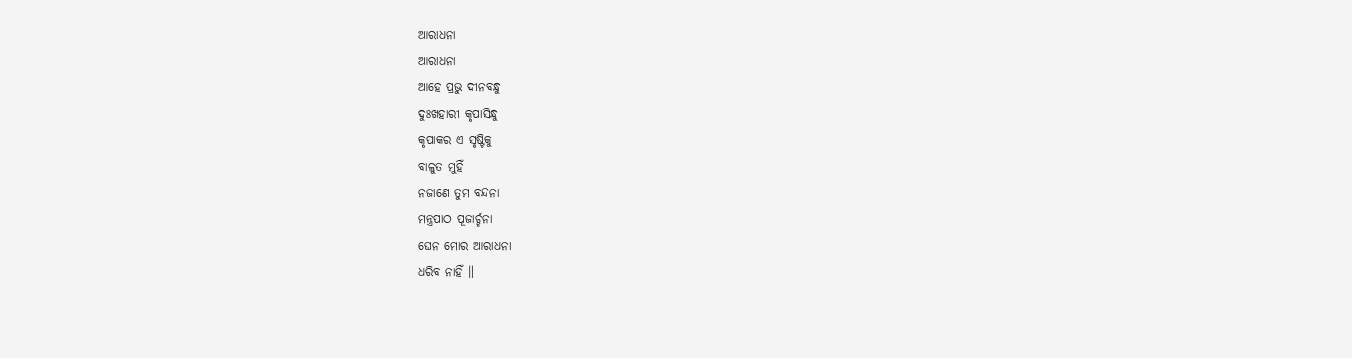ଆରାଧନା
ଆରାଧନା
ଆହେ ପ୍ରଭୁ ଦୀନବନ୍ଧୁ
ଦୁଃଖହାରୀ କୃପାସିନ୍ଧୁ
କୃପାକର ଏ ସୃଷ୍ଟିକୁ
ବାଳୁତ ମୁହିଁ
ନଜାଣେ ତୁମ ବନ୍ଦନା
ମନ୍ତ୍ରପାଠ ପୂଜାର୍ଚ୍ଚନା
ଘେନ ମୋର ଆରାଧନା
ଧରିବ ନାହିଁ ॥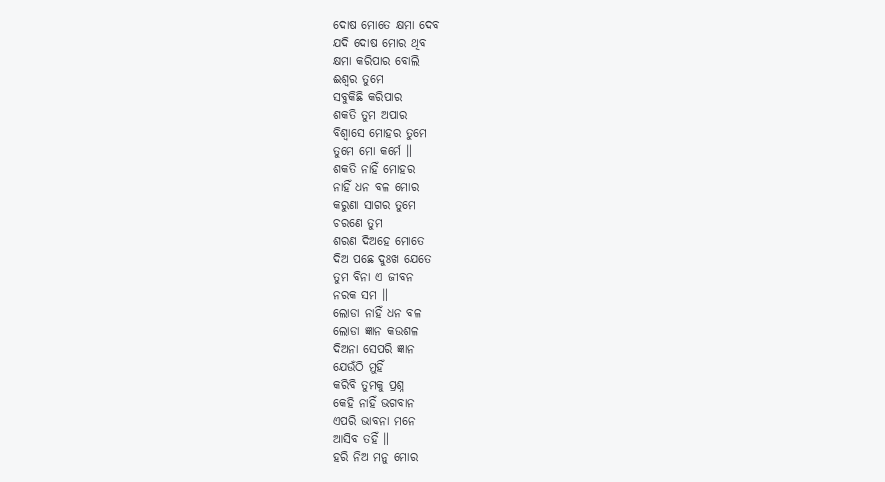ଦୋଷ ମୋତେ କ୍ଷମା ଦେବ
ଯଦି ଦୋଷ ମୋର ଥିବ
କ୍ଷମା କରିପାର ବୋଲି
ଈଶ୍ବର ତୁମେ
ସବୁକିଛି କରିପାର
ଶକତି ତୁମ ଅପାର
ବିଶ୍ବାସେ ମୋହର ତୁମେ
ତୁମେ ମୋ କର୍ମେ ॥
ଶକତି ନାହିଁ ମୋହର
ନାହିଁ ଧନ ବଳ ମୋର
କରୁଣା ସାଗର ତୁମେ
ଚରଣେ ତୁମ
ଶରଣ ଦିଅହେ ମୋତେ
ଦିଅ ପଛେ ଦୁଃଖ ଯେତେ
ତୁମ ବିନା ଏ ଜୀବନ
ନରକ ସମ ॥
ଲୋଡା ନାହିଁ ଧନ ବଳ
ଲୋଡା ଜ୍ଞାନ କଉଶଳ
ଦିଅନା ସେପରି ଜ୍ଞାନ
ଯେଉଁଠି ମୁହିଁ
କରିବି ତୁମକୁ ପ୍ରଶ୍ନ
କେହି ନାହିଁ ଭଗବାନ
ଏପରି ଭାବନା ମନେ
ଆସିବ ତହିଁ ॥
ହରି ନିଅ ମନୁ ମୋର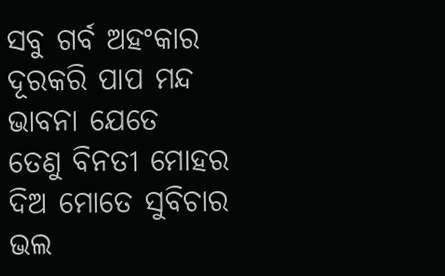ସବୁ ଗର୍ବ ଅହଂକାର
ଦୂରକରି ପାପ ମନ୍ଦ
ଭାବନା ଯେତେ
ତେଣୁ ବିନତୀ ମୋହର
ଦିଅ ମୋତେ ସୁବିଚାର
ଭଲ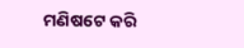ମଣିଷଟେ କରି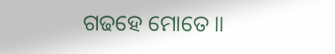ଗଢହେ ମୋତେ ॥